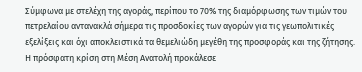Σύμφωνα με στελέχη της αγοράς, περίπου το 70% της διαμόρφωσης των τιμών του πετρελαίου αντανακλά σήμερα τις προσδοκίες των αγορών για τις γεωπολιτικές εξελίξεις και όχι αποκλειστικά τα θεμελιώδη μεγέθη της προσφοράς και της ζήτησης. Η πρόσφατη κρίση στη Μέση Ανατολή προκάλεσε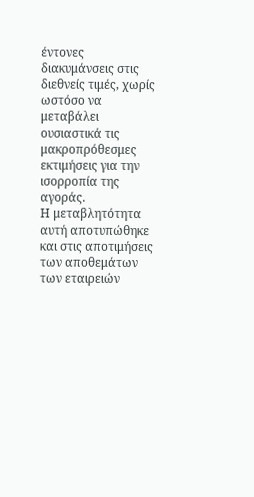έντονες διακυμάνσεις στις διεθνείς τιμές, χωρίς ωστόσο να μεταβάλει ουσιαστικά τις μακροπρόθεσμες εκτιμήσεις για την ισορροπία της αγοράς.
Η μεταβλητότητα αυτή αποτυπώθηκε και στις αποτιμήσεις των αποθεμάτων των εταιρειών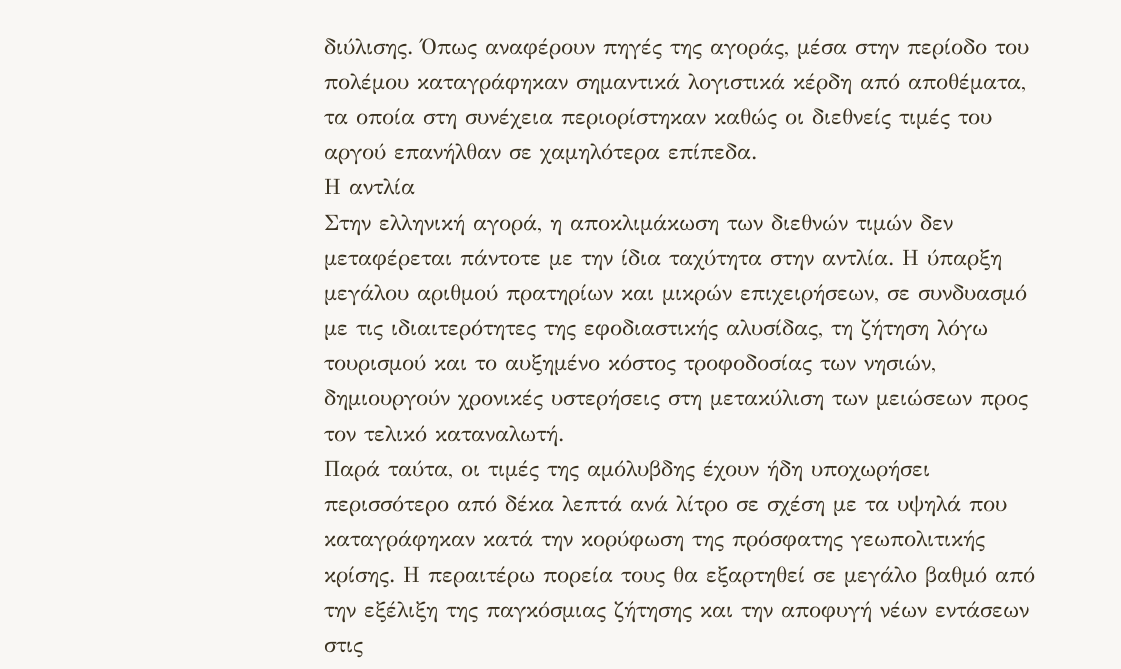διύλισης. Όπως αναφέρουν πηγές της αγοράς, μέσα στην περίοδο του πολέμου καταγράφηκαν σημαντικά λογιστικά κέρδη από αποθέματα, τα οποία στη συνέχεια περιορίστηκαν καθώς οι διεθνείς τιμές του αργού επανήλθαν σε χαμηλότερα επίπεδα.
Η αντλία
Στην ελληνική αγορά, η αποκλιμάκωση των διεθνών τιμών δεν μεταφέρεται πάντοτε με την ίδια ταχύτητα στην αντλία. Η ύπαρξη μεγάλου αριθμού πρατηρίων και μικρών επιχειρήσεων, σε συνδυασμό με τις ιδιαιτερότητες της εφοδιαστικής αλυσίδας, τη ζήτηση λόγω τουρισμού και το αυξημένο κόστος τροφοδοσίας των νησιών, δημιουργούν χρονικές υστερήσεις στη μετακύλιση των μειώσεων προς τον τελικό καταναλωτή.
Παρά ταύτα, οι τιμές της αμόλυβδης έχουν ήδη υποχωρήσει περισσότερο από δέκα λεπτά ανά λίτρο σε σχέση με τα υψηλά που καταγράφηκαν κατά την κορύφωση της πρόσφατης γεωπολιτικής κρίσης. Η περαιτέρω πορεία τους θα εξαρτηθεί σε μεγάλο βαθμό από την εξέλιξη της παγκόσμιας ζήτησης και την αποφυγή νέων εντάσεων στις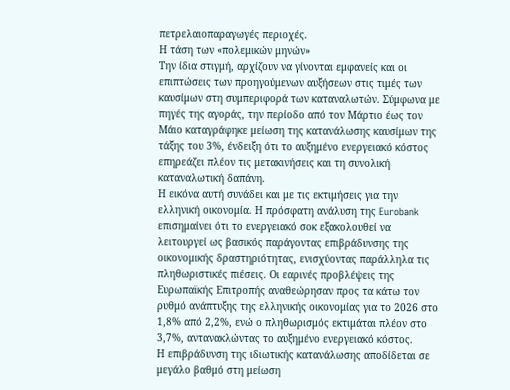πετρελαιοπαραγωγές περιοχές.
Η τάση των «πολεμικών μηνών»
Την ίδια στιγμή, αρχίζουν να γίνονται εμφανείς και οι επιπτώσεις των προηγούμενων αυξήσεων στις τιμές των καυσίμων στη συμπεριφορά των καταναλωτών. Σύμφωνα με πηγές της αγοράς, την περίοδο από τον Μάρτιο έως τον Μάιο καταγράφηκε μείωση της κατανάλωσης καυσίμων της τάξης του 3%, ένδειξη ότι το αυξημένο ενεργειακό κόστος επηρεάζει πλέον τις μετακινήσεις και τη συνολική καταναλωτική δαπάνη.
Η εικόνα αυτή συνάδει και με τις εκτιμήσεις για την ελληνική οικονομία. Η πρόσφατη ανάλυση της Eurobank επισημαίνει ότι το ενεργειακό σοκ εξακολουθεί να λειτουργεί ως βασικός παράγοντας επιβράδυνσης της οικονομικής δραστηριότητας, ενισχύοντας παράλληλα τις πληθωριστικές πιέσεις. Οι εαρινές προβλέψεις της Ευρωπαϊκής Επιτροπής αναθεώρησαν προς τα κάτω τον ρυθμό ανάπτυξης της ελληνικής οικονομίας για το 2026 στο 1,8% από 2,2%, ενώ ο πληθωρισμός εκτιμάται πλέον στο 3,7%, αντανακλώντας το αυξημένο ενεργειακό κόστος.
Η επιβράδυνση της ιδιωτικής κατανάλωσης αποδίδεται σε μεγάλο βαθμό στη μείωση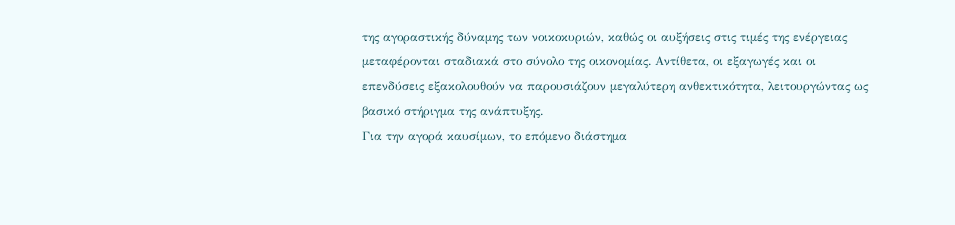της αγοραστικής δύναμης των νοικοκυριών, καθώς οι αυξήσεις στις τιμές της ενέργειας μεταφέρονται σταδιακά στο σύνολο της οικονομίας. Αντίθετα, οι εξαγωγές και οι επενδύσεις εξακολουθούν να παρουσιάζουν μεγαλύτερη ανθεκτικότητα, λειτουργώντας ως βασικό στήριγμα της ανάπτυξης.
Για την αγορά καυσίμων, το επόμενο διάστημα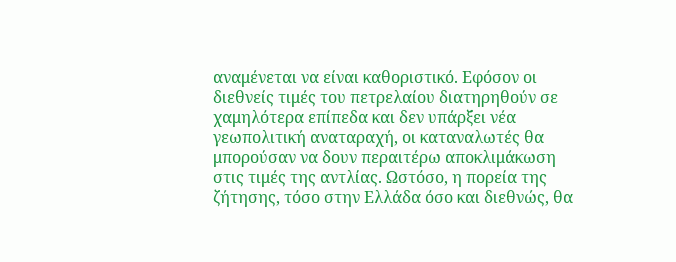αναμένεται να είναι καθοριστικό. Εφόσον οι διεθνείς τιμές του πετρελαίου διατηρηθούν σε χαμηλότερα επίπεδα και δεν υπάρξει νέα γεωπολιτική αναταραχή, οι καταναλωτές θα μπορούσαν να δουν περαιτέρω αποκλιμάκωση στις τιμές της αντλίας. Ωστόσο, η πορεία της ζήτησης, τόσο στην Ελλάδα όσο και διεθνώς, θα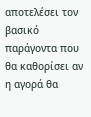αποτελέσει τον βασικό παράγοντα που θα καθορίσει αν η αγορά θα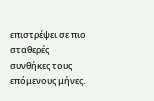επιστρέψει σε πιο σταθερές συνθήκες τους επόμενους μήνες.